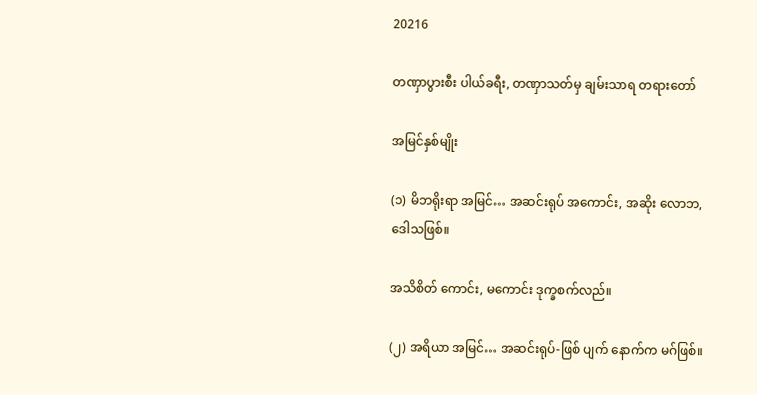20216

တဏှာပွားစီး ပါယ်ခရီး, တဏှာသတ်မှ ချမ်းသာရ တရားတော်

အမြင်နှစ်မျိုး

(၁) မိဘရိုးရာ အမြင်… အဆင်းရုပ် အကောင်း, အဆိုး လောဘ, ဒေါသဖြစ်။

အသိစိတ် ကောင်း, မကောင်း ဒုက္ခစက်လည်။

(၂) အရိယာ အမြင်… အဆင်းရုပ်-ဖြစ် ပျက် နောက်က မဂ်ဖြစ်။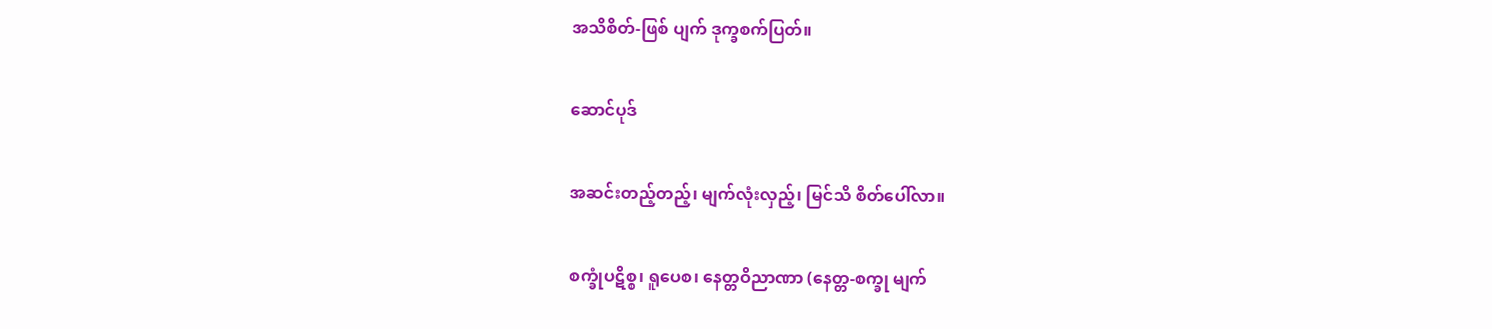အသိစိတ်-ဖြစ် ပျက် ဒုက္ခစက်ပြတ်။

ဆောင်ပုဒ်

အဆင်းတည့်တည့်၊ မျက်လုံးလှည့်၊ မြင်သိ စိတ်ပေါ်လာ။

စက္ခုံပဋိစ္စ၊ ရူပေစ၊ နေတ္တဝိညာဏာ (နေတ္တ-စက္ခု မျက်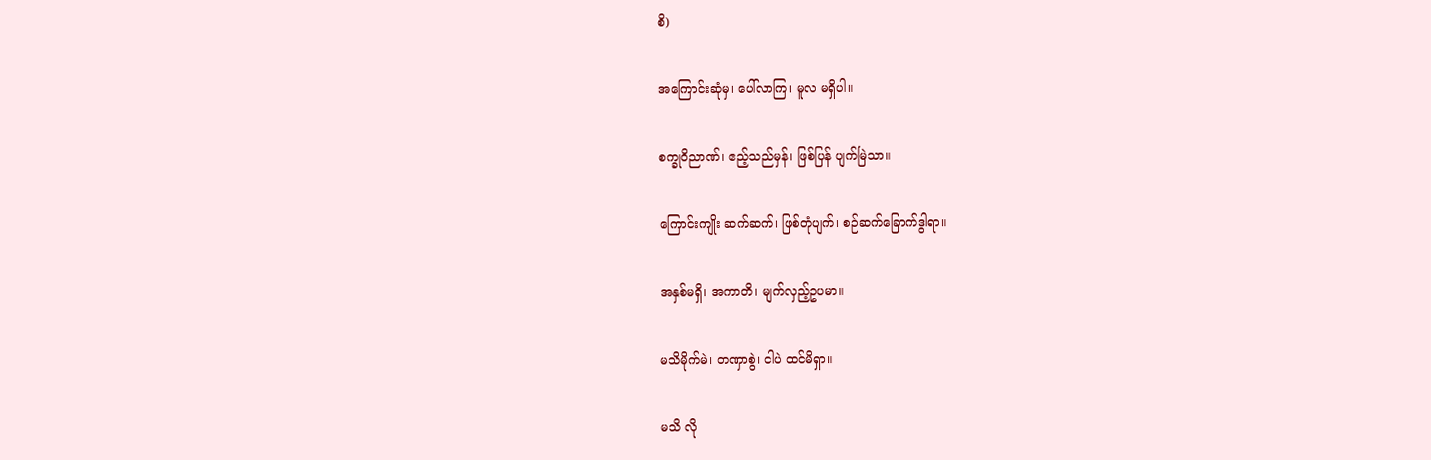စိ)

အကြောင်းဆုံမှ၊ ပေါ်လာကြ၊ မူလ မရှိပါ။

စက္ခုဝိညာဏ်၊ ဧည့်သည်မှန်၊ ဖြစ်ပြန် ပျက်မြဲသာ။

ကြောင်းကျိုး ဆက်ဆက်၊ ဖြစ်တုံပျက်၊ စဉ်ဆက်ခြောက်ဒွါရာ။

အနှစ်မရှိ၊ အကာတိ၊ မျက်လှည့်ဥပမာ။

မသိမိုက်မဲ၊ တဏှာစွဲ၊ ငါပဲ ထင်မိရှာ။

မသိ လို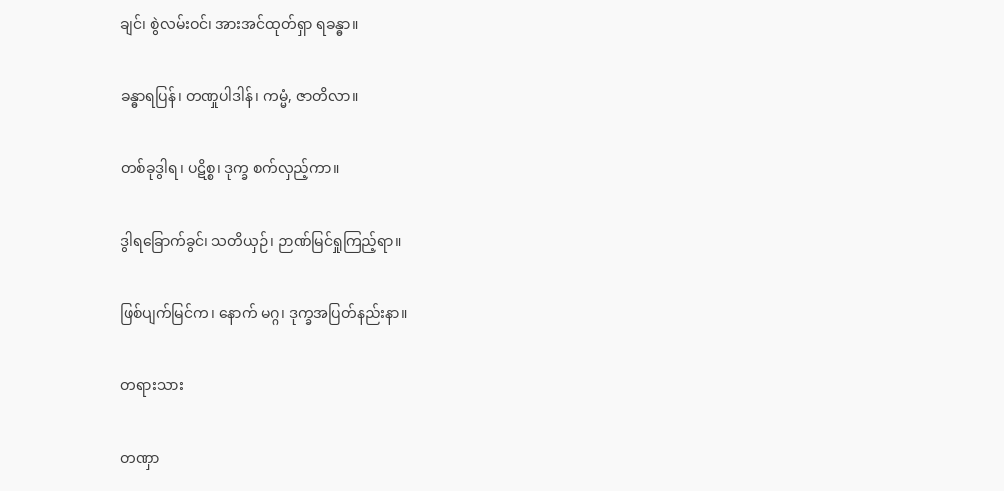ချင်၊ စွဲလမ်းဝင်၊ အားအင်ထုတ်ရှာ ရခန္ဓာ။

ခန္ဓာရပြန်၊ တဏှုပါဒါန်၊ ကမ္မံ, ဇာတိလာ။

တစ်ခုဒွါရ၊ ပဋိစ္စ၊ ဒုက္ခ စက်လှည့်ကာ။

ဒွါရခြောက်ခွင်၊ သတိယှဉ်၊ ဉာဏ်မြင်ရှုကြည့်ရာ။

ဖြစ်ပျက်မြင်က၊ နောက် မဂ္ဂ၊ ဒုက္ခအပြတ်နည်းနာ။

တရားသား

တဏှာ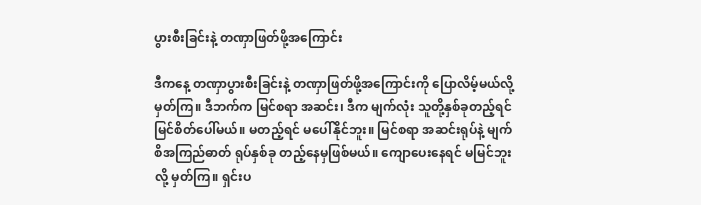ပွားစီးခြင်းနဲ့ တဏှာဖြတ်ဖို့အကြောင်း

ဒီကနေ့ တဏှာပွားစီးခြင်းနဲ့ တဏှာဖြတ်ဖို့အကြောင်းကို ပြောလိမ့်မယ်လို့ မှတ်ကြ။ ဒီဘက်က မြင်စရာ အဆင်း၊ ဒီက မျက်လုံး သူတို့နှစ်ခုတည့်ရင် မြင်စိတ်ပေါ်မယ်။ မတည့်ရင် မပေါ်နိုင်ဘူး။ မြင်စရာ အဆင်းရုပ်နဲ့ မျက်စိအကြည်ဓာတ် ရုပ်နှစ်ခု တည့်နေမှဖြစ်မယ်။ ကျောပေးနေရင် မမြင်ဘူးလို့ မှတ်ကြ။ ရှင်းပ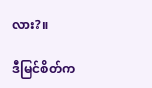လား?။

ဒီမြင်စိတ်က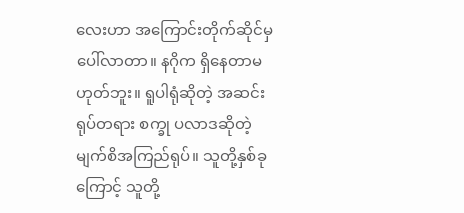လေးဟာ အကြောင်းတိုက်ဆိုင်မှ ပေါ်လာတာ။ နဂိုက ရှိနေတာမဟုတ်ဘူး။ ရူပါရုံဆိုတဲ့ အဆင်း ရုပ်တရား စက္ခု ပလာဒဆိုတဲ့ မျက်စိအကြည်ရုပ်။ သူတို့နှစ်ခုကြောင့် သူတို့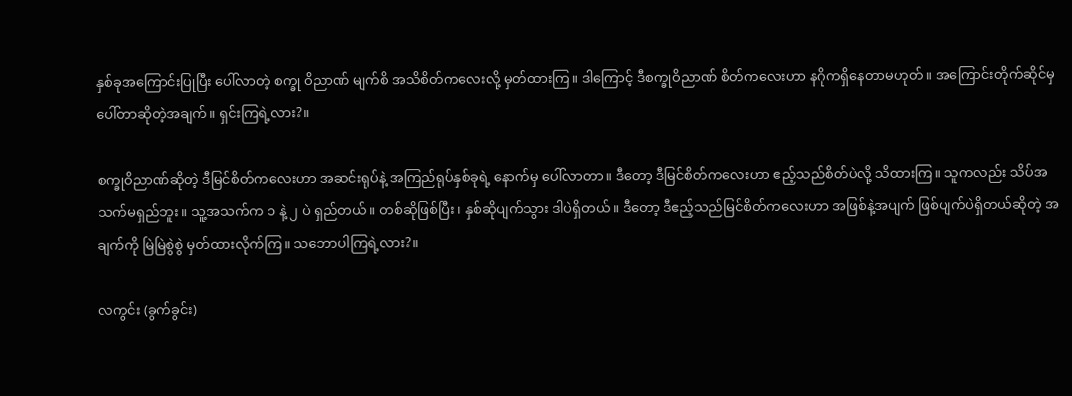နှစ်ခုအကြောင်းပြုပြီး ပေါ်လာတဲ့ စက္ခု ဝိညာဏ် မျက်စိ အသိစိတ်ကလေးလို့ မှတ်ထားကြ။ ဒါကြောင့် ဒီစက္ခုဝိညာဏ် စိတ်ကလေးဟာ နဂိုကရှိနေတာမဟုတ်။ အကြောင်းတိုက်ဆိုင်မှ ပေါ်တာဆိုတဲ့အချက်။ ရှင်းကြရဲ့လား?။

စက္ခုဝိညာဏ်ဆိုတဲ့ ဒီမြင်စိတ်ကလေးဟာ အဆင်းရုပ်နဲ့ အကြည်ရုပ်နှစ်ခုရဲ့ နောက်မှ ပေါ်လာတာ။ ဒီတော့ ဒီမြင်စိတ်ကလေးဟာ ဧည့်သည်စိတ်ပဲလို့ သိထားကြ။ သူကလည်း သိပ်အသက်မရှည်ဘူး။ သူ့အသက်က ၁ နဲ့ ၂ ပဲ ရှည်တယ်။ တစ်ဆိုဖြစ်ပြီး၊ နှစ်ဆိုပျက်သွား ဒါပဲရှိတယ်။ ဒီတော့ ဒီဧည့်သည်မြင်စိတ်ကလေးဟာ အဖြစ်နဲ့အပျက် ဖြစ်ပျက်ပဲရှိတယ်ဆိုတဲ့ အချက်ကို မြဲမြဲစွဲစွဲ မှတ်ထားလိုက်ကြ။ သဘောပါကြရဲ့လား?။

လကွင်း (ခွက်ခွင်း)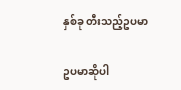နှစ်ခု တီးသည့်ဥပမာ

ဥပမာဆိုပါ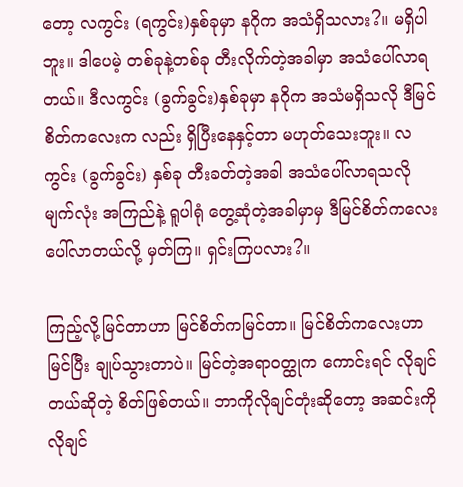တော့ လကွင်း (ရကွင်း)နှစ်ခုမှာ နဂိုက အသံရှိသလား?။ မရှိပါဘူး။ ဒါပေမဲ့ တစ်ခုနဲ့တစ်ခု တီးလိုက်တဲ့အခါမှာ အသံပေါ်လာရတယ်။ ဒီလကွင်း (ခွက်ခွင်း)နှစ်ခုမှာ နဂိုက အသံမရှိသလို ဒီမြင်စိတ်ကလေးက လည်း ရှိပြီးနေနှင့်တာ မဟုတ်သေးဘူး။ လကွင်း (ခွက်ခွင်း) နှစ်ခု တီးခတ်တဲ့အခါ အသံပေါ်လာရသလို မျက်လုံး အကြည်နဲ့ ရူပါရုံ တွေ့ဆုံတဲ့အခါမှာမှ ဒီမြင်စိတ်ကလေး ပေါ်လာတယ်လို့ မှတ်ကြ။ ရှင်းကြပလား?။

ကြည့်လို့မြင်တာဟာ မြင်စိတ်ကမြင်တာ။ မြင်စိတ်ကလေးဟာ မြင်ပြီး ချုပ်သွားတာပဲ။ မြင်တဲ့အရာဝတ္ထုက ကောင်းရင် လိုချင်တယ်ဆိုတဲ့ စိတ်ဖြစ်တယ်။ ဘာကိုလိုချင်တုံးဆိုတော့ အဆင်းကို လိုချင်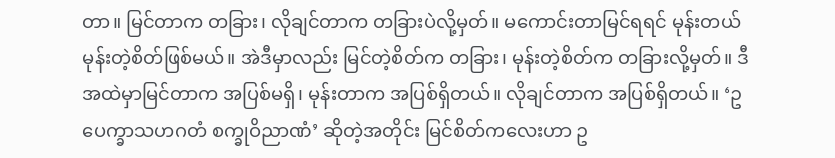တာ။ မြင်တာက တခြား၊ လိုချင်တာက တခြားပဲလို့မှတ်။ မကောင်းတာမြင်ရရင် မုန်းတယ် မုန်းတဲ့စိတ်ဖြစ်မယ်။ အဲဒီမှာလည်း မြင်တဲ့စိတ်က တခြား၊ မုန်းတဲ့စိတ်က တခြားလို့မှတ်။ ဒီအထဲမှာမြင်တာက အပြစ်မရှိ၊ မုန်းတာက အပြစ်ရှိတယ်။ လိုချင်တာက အပြစ်ရှိတယ်။ ‘ဥပေက္ခာသဟဂတံ စက္ခုဝိညာဏံ’ ဆိုတဲ့အတိုင်း မြင်စိတ်ကလေးဟာ ဥ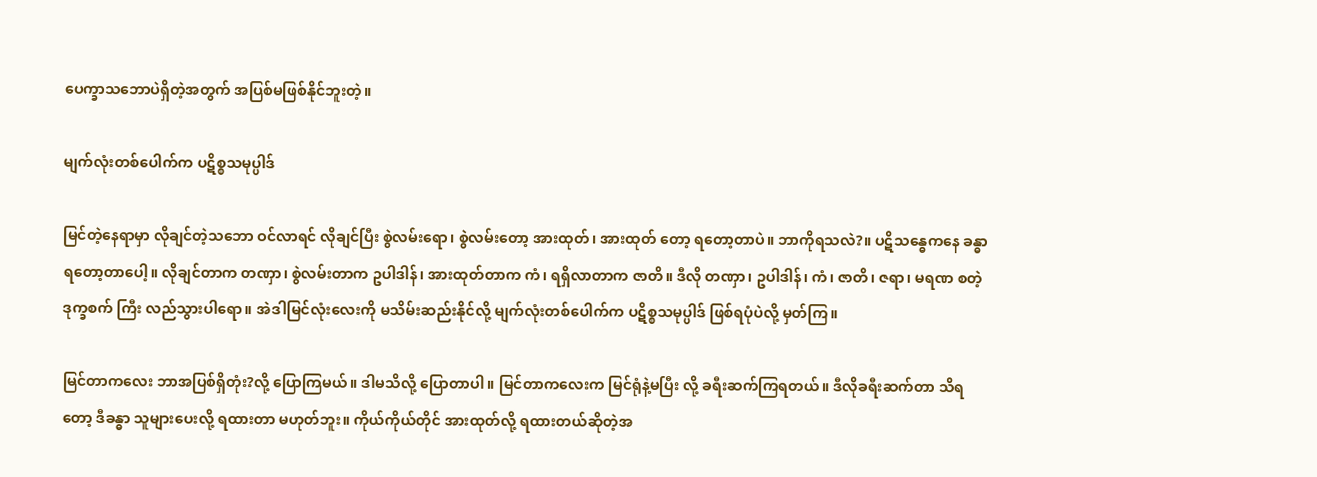ပေက္ခာသဘောပဲရှိတဲ့အတွက် အပြစ်မဖြစ်နိုင်ဘူးတဲ့။

မျက်လုံးတစ်ပေါက်က ပဋိစ္စသမုပ္ပါဒ်

မြင်တဲ့နေရာမှာ လိုချင်တဲ့သဘော ဝင်လာရင် လိုချင်ပြီး စွဲလမ်းရော၊ စွဲလမ်းတော့ အားထုတ်၊ အားထုတ် တော့ ရတော့တာပဲ။ ဘာကိုရသလဲ?။ ပဋိသန္ဓေကနေ ခန္ဓာရတော့တာပေါ့။ လိုချင်တာက တဏှာ၊ စွဲလမ်းတာက ဥပါဒါန်၊ အားထုတ်တာက ကံ၊ ရရှိလာတာက ဇာတိ။ ဒီလို တဏှာ၊ ဥပါဒါန်၊ ကံ၊ ဇာတိ၊ ဇရာ၊ မရဏ စတဲ့ ဒုက္ခစက် ကြီး လည်သွားပါရော။ အဲဒါမြင်လုံးလေးကို မသိမ်းဆည်းနိုင်လို့ မျက်လုံးတစ်ပေါက်က ပဋိစ္စသမုပ္ပါဒ် ဖြစ်ရပုံပဲလို့ မှတ်ကြ။

မြင်တာကလေး ဘာအပြစ်ရှိတုံး?လို့ ပြောကြမယ်။ ဒါမသိလို့ ပြောတာပါ။ မြင်တာကလေးက မြင်ရုံနဲ့မပြီး လို့ ခရီးဆက်ကြရတယ်။ ဒီလိုခရီးဆက်တာ သိရတော့ ဒီခန္ဓာ သူများပေးလို့ ရထားတာ မဟုတ်ဘူး။ ကိုယ်ကိုယ်တိုင် အားထုတ်လို့ ရထားတယ်ဆိုတဲ့အ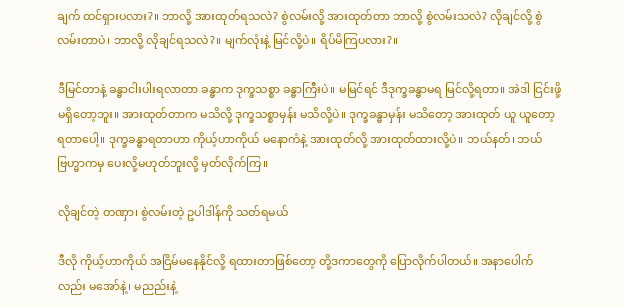ချက် ထင်ရှားပလား?။ ဘာလို့ အားထုတ်ရသလဲ? စွဲလမ်းလို့ အားထုတ်တာ ဘာလို့ စွဲလမ်းသလဲ? လိုချင်လို့ စွဲလမ်းတာပဲ၊ ဘာလို့ လိုချင်ရသလဲ?။ မျက်လုံးနဲ့ မြင်လို့ပဲ။ ရိပ်မိကြပလား?။

ဒီမြင်တာနဲ့ ခန္ဓာငါးပါးရလာတာ ခန္ဓာက ဒုက္ခသစ္စာ ခန္ဓာကြီးပဲ။ မမြင်ရင် ဒီဒုက္ခခန္ဓာမရ မြင်လို့ရတာ။ အဲဒါ ငြင်းဖို့မရှိတော့ဘူး။ အားထုတ်တာက မသိလို့ ဒုက္ခသစ္စာမှန်း မသိလို့ပဲ။ ဒုက္ခခန္ဓာမှန်း မသိတော့ အားထုတ် ယူ ယူတော့ရတာပေါ့။ ဒုက္ခခန္ဓာရတာဟာ ကိုယ့်ဟာကိုယ် မနောကံနဲ့ အားထုတ်လို့ အားထုတ်ထားလို့ပဲ။ ဘယ်နတ်၊ ဘယ်ဗြဟ္မာကမှ ပေးလို့မဟုတ်ဘူးလို့ မှတ်လိုက်ကြ။

လိုချင်တဲ့ တဏှာ၊ စွဲလမ်းတဲ့ ဥပါဒါန်ကို သတ်ရမယ်

ဒီလို ကိုယ့်ဟာကိုယ် အငြိမ်မနေနိုင်လို့ ရထားတာဖြစ်တော့ တို့ဒကာတွေကို ပြောလိုက်ပါတယ်။ အနာပေါက် လည်း မအော်နဲ့၊ မညည်းနဲ့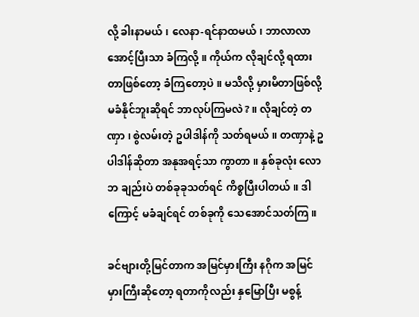လို့ ခါးနာမယ်၊ လေနာ-ရင်နာထမယ်၊ ဘာလာလာ အောင့်ပြီးသာ ခံကြလို့။ ကိုယ်က လိုချင်လို့ ရထားတာဖြစ်တော့ ခံကြတော့ပဲ။ မသိလို့ မှားမိတာဖြစ်လို့ မခံနိုင်ဘူးဆိုရင် ဘာလုပ်ကြမလဲ?။ လိုချင်တဲ့ တဏှာ၊ စွဲလမ်းတဲ့ ဥပါဒါန်ကို သတ်ရမယ်။ တဏှာနဲ့ ဥပါဒါန်ဆိုတာ အနုအရင့်သာ ကွာတာ။ နှစ်ခုလုံး လောဘ ချည်းပဲ တစ်ခုခုသတ်ရင် ကိစ္စပြီးပါတယ်။ ဒါကြောင့် မခံချင်ရင် တစ်ခုကို သေအောင်သတ်ကြ။

ခင်ဗျားတို့မြင်တာက အမြင်မှားကြီး နဂိုက အမြင်မှားကြီးဆိုတော့ ရတာကိုလည်း နှမြောပြီး မစွန့်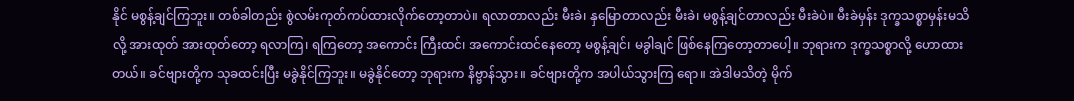နိုင် မစွန့်ချင်ကြဘူး။ တစ်ခါတည်း စွဲလမ်းကုတ်ကပ်ထားလိုက်တော့တာပဲ။ ရလာတာလည်း မီးခဲ၊ နှမြောတာလည်း မီးခဲ၊ မစွန့်ချင်တာလည်း မီးခဲပဲ။ မီးခဲမှန်း ဒုက္ခသစ္စာမှန်းမသိလို့ အားထုတ် အားထုတ်တော့ ရလာကြ၊ ရကြတော့ အကောင်း ကြီးထင်၊ အကောင်းထင်နေတော့ မစွန့်ချင်၊ မခွါချင် ဖြစ်နေကြတော့တာပေါ့။ ဘုရားက ဒုက္ခသစ္စာလို့ ဟောထား တယ်။ ခင်ဗျားတို့က သုခထင်းပြီး မခွဲနိုင်ကြဘူး။ မခွဲနိုင်တော့ ဘုရားက နိဗ္ဗာန်သွား။ ခင်ဗျားတို့က အပါယ်သွားကြ ရော။ အဲဒါမသိတဲ့ မိုက်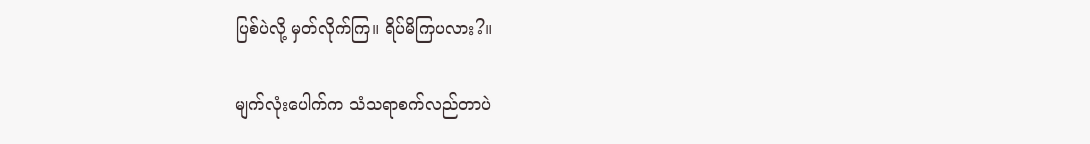ပြစ်ပဲလို့ မှတ်လိုက်ကြ။ ရိပ်မိကြပလား?။

မျက်လုံးပေါက်က သံသရာစက်လည်တာပဲ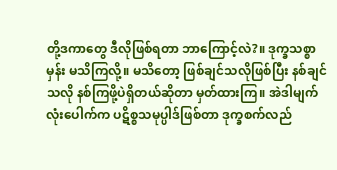တို့ဒကာတွေ ဒီလိုဖြစ်ရတာ ဘာကြောင့်လဲ?။ ဒုက္ခသစ္စာမှန်း မသိကြလို့။ မသိတော့ ဖြစ်ချင်သလိုဖြစ်ပြီး နစ်ချင်သလို နစ်ကြဖို့ပဲရှိတယ်ဆိုတာ မှတ်ထားကြ။ အဲဒါမျက်လုံးပေါက်က ပဋိစ္စသမုပ္ပါဒ်ဖြစ်တာ ဒုက္ခစက်လည်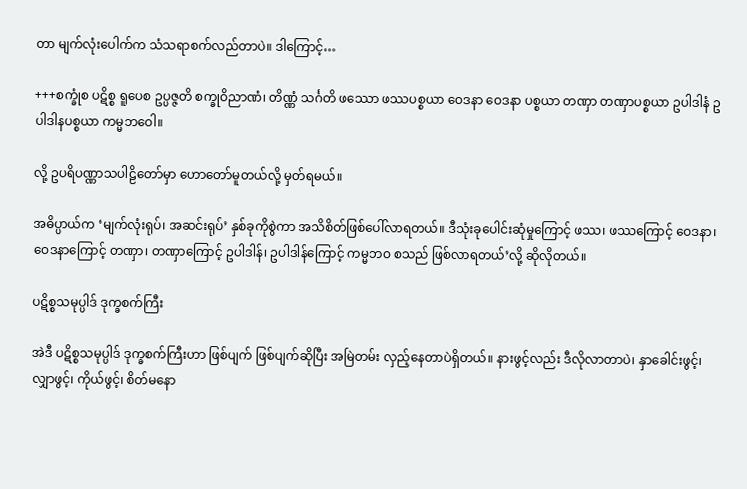တာ မျက်လုံးပေါက်က သံသရာစက်လည်တာပဲ။ ဒါကြောင့်…

+++စက္ခုံစ ပဋိစ္စ ရူပေစ ဥပ္ပဇ္ဇတိ စက္ခုဝိညာဏံ၊ တိဏ္ဏံ သင်္ဂတိ ဖဿော ဖဿပစ္စယာ ဝေဒနာ ဝေဒနာ ပစ္စယာ တဏှာ တဏှာပစ္စယာ ဥပါဒါနံ ဥပါဒါနပစ္စယာ ကမ္မဘဝေါ။

လို့ ဥပရိပဏ္ဏာသပါဠိတော်မှာ ဟောတော်မူတယ်လို့ မှတ်ရမယ်။

အဓိပ္ပာယ်က ‘မျက်လုံးရုပ်၊ အဆင်းရုပ်’ နှစ်ခုကိုစွဲကာ အသိစိတ်ဖြစ်ပေါ်လာရတယ်။ ဒီသုံးခုပေါင်းဆုံမှုကြောင့် ဖဿ၊ ဖဿကြောင့် ဝေဒနာ၊ ဝေဒနာကြောင့် တဏှာ၊ တဏှာကြောင့် ဥပါဒါန်၊ ဥပါဒါန်ကြောင့် ကမ္မဘဝ စသည် ဖြစ်လာရတယ်’လို့ ဆိုလိုတယ်။

ပဋိစ္စသမုပ္ပါဒ် ဒုက္ခစက်ကြီး

အဲဒီ ပဋိစ္စသမုပ္ပါဒ် ဒုက္ခစက်ကြီးဟာ ဖြစ်ပျက် ဖြစ်ပျက်ဆိုပြီး အမြဲတမ်း လှည့်နေတာပဲရှိတယ်။ နားဖွင့်လည်း ဒီလိုလာတာပဲ၊ နှာခေါင်းဖွင့်၊ လျှာဖွင့်၊ ကိုယ်ဖွင့်၊ စိတ်မနော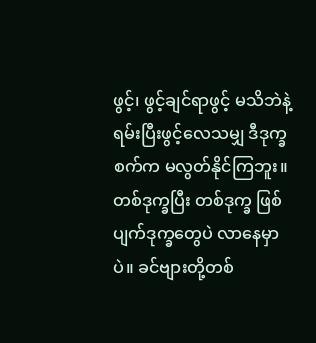ဖွင့်၊ ဖွင့်ချင်ရာဖွင့် မသိဘဲနဲ့ ရမ်းပြီးဖွင့်လေသမျှ ဒီဒုက္ခ စက်က မလွတ်နိုင်ကြဘူး။ တစ်ဒုက္ခပြီး တစ်ဒုက္ခ ဖြစ်ပျက်ဒုက္ခတွေပဲ လာနေမှာပဲ။ ခင်ဗျားတို့တစ်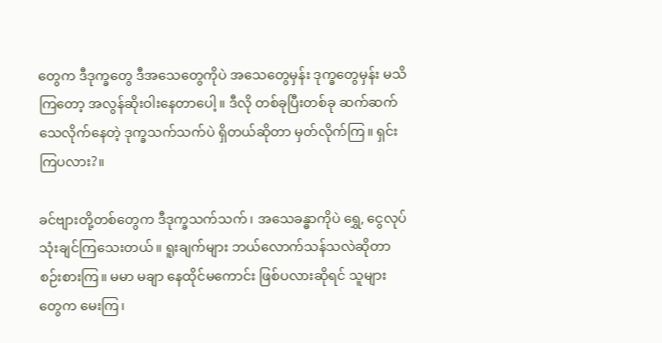တွေက ဒီဒုက္ခတွေ ဒီအသေတွေကိုပဲ အသေတွေမှန်း ဒုက္ခတွေမှန်း မသိကြတော့ အလွန်ဆိုးဝါးနေတာပေါ့။ ဒီလို တစ်ခုပြီးတစ်ခု ဆက်ဆက် သေလိုက်နေတဲ့ ဒုက္ခသက်သက်ပဲ ရှိတယ်ဆိုတာ မှတ်လိုက်ကြ။ ရှင်းကြပလား?။

ခင်ဗျားတို့တစ်တွေက ဒီဒုက္ခသက်သက်၊ အသေခန္ဓာကိုပဲ ရွှေ, ငွေလုပ် သုံးချင်ကြသေးတယ်။ ရူးချက်များ ဘယ်လောက်သန်သလဲဆိုတာ စဉ်းစားကြ။ မမာ မချာ နေထိုင်မကောင်း ဖြစ်ပလားဆိုရင် သူများတွေက မေးကြ၊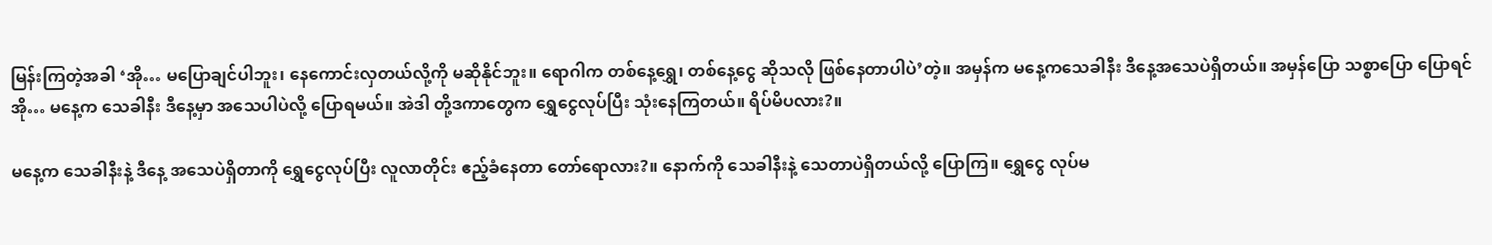မြန်းကြတဲ့အခါ ‘အို… မပြောချင်ပါဘူး၊ နေကောင်းလှတယ်လို့ကို မဆိုနိုင်ဘူး။ ရောဂါက တစ်နေ့ရွှေ၊ တစ်နေ့ငွေ ဆိုသလို ဖြစ်နေတာပါပဲ’တဲ့။ အမှန်က မနေ့ကသေခါနီး ဒီနေ့အသေပဲရှိတယ်။ အမှန်ပြော သစ္စာပြော ပြောရင် အို… မနေ့က သေခါနီး ဒီနေ့မှာ အသေပါပဲလို့ ပြောရမယ်။ အဲဒါ တို့ဒကာတွေက ရွှေငွေလုပ်ပြီး သုံးနေကြတယ်။ ရိပ်မိပလား?။

မနေ့က သေခါနီးနဲ့ ဒီနေ့ အသေပဲရှိတာကို ရွှေငွေလုပ်ပြီး လူလာတိုင်း ဧည့်ခံနေတာ တော်ရောလား?။ နောက်ကို သေခါနီးနဲ့ သေတာပဲရှိတယ်လို့ ပြောကြ။ ရွှေငွေ လုပ်မ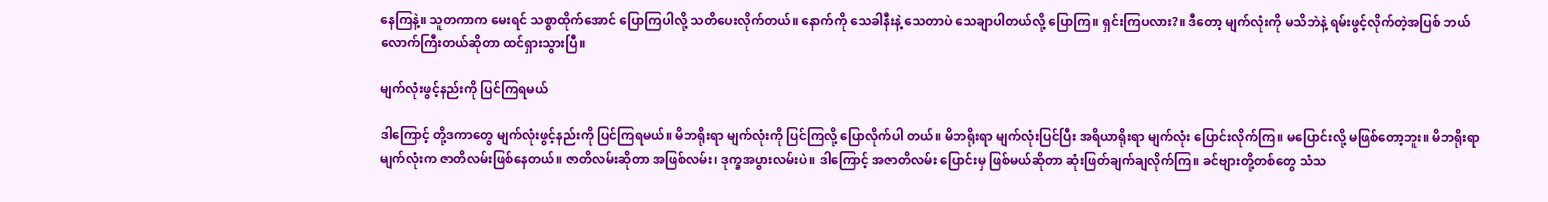နေကြနဲ့။ သူတကာက မေးရင် သစ္စာထိုက်အောင် ပြောကြပါလို့ သတိပေးလိုက်တယ်။ နောက်ကို သေခါနီးနဲ့ သေတာပဲ သေချာပါတယ်လို့ ပြောကြ။ ရှင်းကြပလား?။ ဒီတော့ မျက်လုံးကို မသိဘဲနဲ့ ရမ်းဖွင့်လိုက်တဲ့အပြစ် ဘယ်လောက်ကြီးတယ်ဆိုတာ ထင်ရှားသွားပြီ။

မျက်လုံးဖွင့်နည်းကို ပြင်ကြရမယ်

ဒါကြောင့် တို့ဒကာတွေ မျက်လုံးဖွင့်နည်းကို ပြင်ကြရမယ်။ မိဘရိုးရာ မျက်လုံးကို ပြင်ကြလို့ ပြောလိုက်ပါ တယ်။ မိဘရိုးရာ မျက်လုံးပြင်ပြီး အရိယာရိုးရာ မျက်လုံး ပြောင်းလိုက်ကြ။ မပြောင်းလို့ မဖြစ်တော့ဘူး။ မိဘရိုးရာ မျက်လုံးက ဇာတိလမ်းဖြစ်နေတယ်။ ဇာတိလမ်းဆိုတာ အဖြစ်လမ်း၊ ဒုက္ခအပွားလမ်းပဲ။ ဒါကြောင့် အဇာတိလမ်း ပြောင်းမှ ဖြစ်မယ်ဆိုတာ ဆုံးဖြတ်ချက်ချလိုက်ကြ။ ခင်ဗျားတို့တစ်တွေ သံသ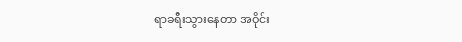ရာခရီးသွားနေတာ အဝိုင်း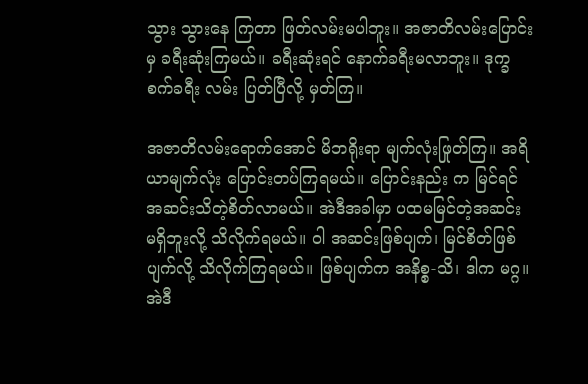သွား သွားနေ ကြတာ ဖြတ်လမ်းမပါဘူး။ အဇာတိလမ်းပြောင်းမှ ခရီးဆုံးကြမယ်။ ခရီးဆုံးရင် နောက်ခရီးမလာဘူး။ ဒုက္ခစက်ခရီး လမ်း ပြတ်ပြီလို့ မှတ်ကြ။

အဇာတိလမ်းရောက်အောင် မိဘရိုးရာ မျက်လုံးဖြုတ်ကြ။ အရိယာမျက်လုံး ပြောင်းတပ်ကြရမယ်။ ပြောင်းနည်း က မြင်ရင် အဆင်းသိတဲ့စိတ်လာမယ်။ အဲဒီအခါမှာ ပထမမြင်တဲ့အဆင်း မရှိဘူးလို့ သိလိုက်ရမယ်။ ဝါ အဆင်းဖြစ်ပျက်၊ မြင်စိတ်ဖြစ်ပျက်လို့ သိလိုက်ကြရမယ်။ ဖြစ်ပျက်က အနိစ္စ-သိ၊ ဒါက မဂ္ဂ။ အဲဒီ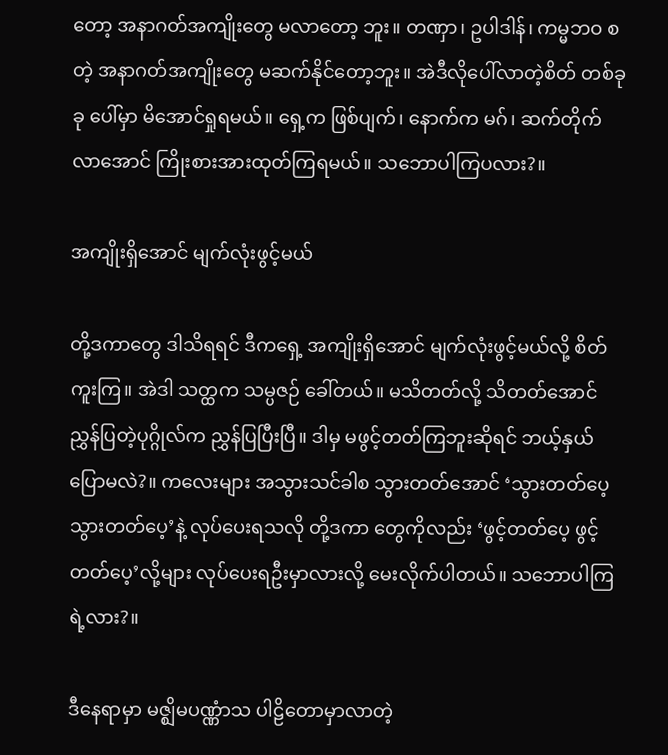တော့ အနာဂတ်အကျိုးတွေ မလာတော့ ဘူး။ တဏှာ၊ ဥပါဒါန်၊ ကမ္မဘဝ စတဲ့ အနာဂတ်အကျိုးတွေ မဆက်နိုင်တော့ဘူး။ အဲဒီလိုပေါ်လာတဲ့စိတ် တစ်ခုခု ပေါ်မှာ မိအောင်ရှုရမယ်။ ရှေ့က ဖြစ်ပျက်၊ နောက်က မဂ်၊ ဆက်တိုက် လာအောင် ကြိုးစားအားထုတ်ကြရမယ်။ သဘောပါကြပလား?။

အကျိုးရှိအောင် မျက်လုံးဖွင့်မယ်

တို့ဒကာတွေ ဒါသိရရင် ဒီကရှေ့ အကျိုးရှိအောင် မျက်လုံးဖွင့်မယ်လို့ စိတ်ကူးကြ။ အဲဒါ သတ္ထက သမ္ပဇဉ် ခေါ်တယ်။ မသိတတ်လို့ သိတတ်အောင် ညွှန်ပြတဲ့ပုဂ္ဂိုလ်က ညွှန်ပြပြီးပြီ။ ဒါမှ မဖွင့်တတ်ကြဘူးဆိုရင် ဘယ့်နှယ် ပြောမလဲ?။ ကလေးများ အသွားသင်ခါစ သွားတတ်အောင် ‘သွားတတ်ပေ့ သွားတတ်ပေ့’နဲ့ လုပ်ပေးရသလို တို့ဒကာ တွေကိုလည်း ‘ဖွင့်တတ်ပေ့ ဖွင့်တတ်ပေ့’လို့များ လုပ်ပေးရဦးမှာလားလို့ မေးလိုက်ပါတယ်။ သဘောပါကြရဲ့လား?။

ဒီနေရာမှာ မဇ္ဈိမပဏ္ဏံာသ ပါဠိတောမှာလာတဲ့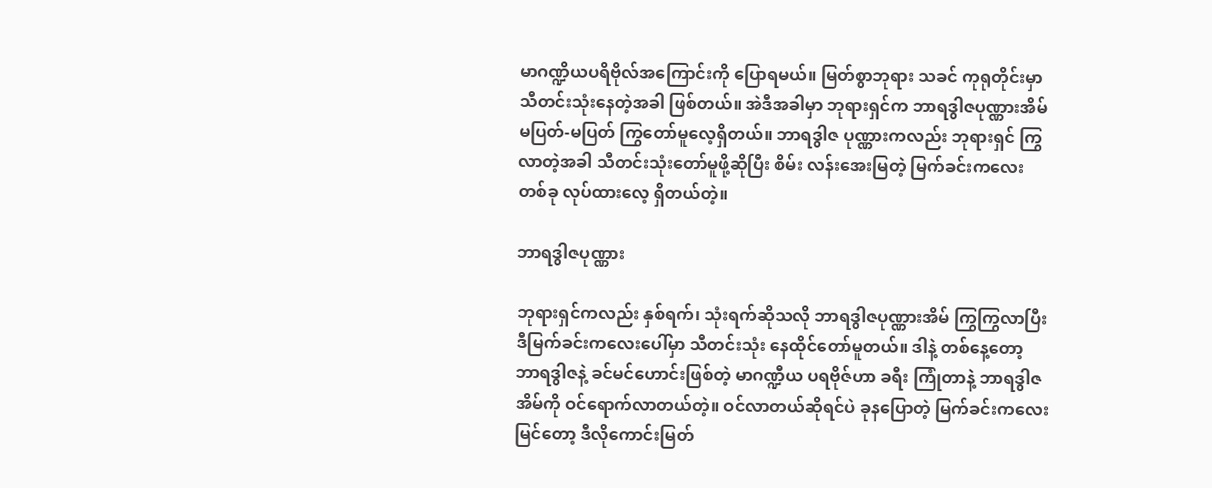မာဂဏ္ဍိယပရိဗိုလ်အကြောင်းကို ပြောရမယ်။ မြတ်စွာဘုရား သခင် ကုရုတိုင်းမှာ သီတင်းသုံးနေတဲ့အခါ ဖြစ်တယ်။ အဲဒီအခါမှာ ဘုရားရှင်က ဘာရဒွါဇပုဏ္ဏားအိမ် မပြတ်-မပြတ် ကြွတော်မူလေ့ရှိတယ်။ ဘာရဒွါဇ ပုဏ္ဏားကလည်း ဘုရားရှင် ကြွလာတဲ့အခါ သီတင်းသုံးတော်မူဖို့ဆိုပြီး စိမ်း လန်းအေးမြတဲ့ မြက်ခင်းကလေးတစ်ခု လုပ်ထားလေ့ ရှိတယ်တဲ့။

ဘာရဒွါဇပုဏ္ဏား

ဘုရားရှင်ကလည်း နှစ်ရက်၊ သုံးရက်ဆိုသလို ဘာရဒွါဇပုဏ္ဏားအိမ် ကြွကြွလာပြီး ဒီမြက်ခင်းကလေးပေါ်မှာ သီတင်းသုံး နေထိုင်တော်မူတယ်။ ဒါနဲ့ တစ်နေ့တော့ ဘာရဒွါဇနဲ့ ခင်မင်ဟောင်းဖြစ်တဲ့ မာဂဏ္ဍီယ ပရဗိုဇ်ဟာ ခရီး ကြုံတာနဲ့ ဘာရဒွါဇအိမ်ကို ဝင်ရောက်လာတယ်တဲ့။ ဝင်လာတယ်ဆိုရင်ပဲ ခုနပြောတဲ့ မြက်ခင်းကလေးမြင်တော့ ဒီလိုကောင်းမြတ်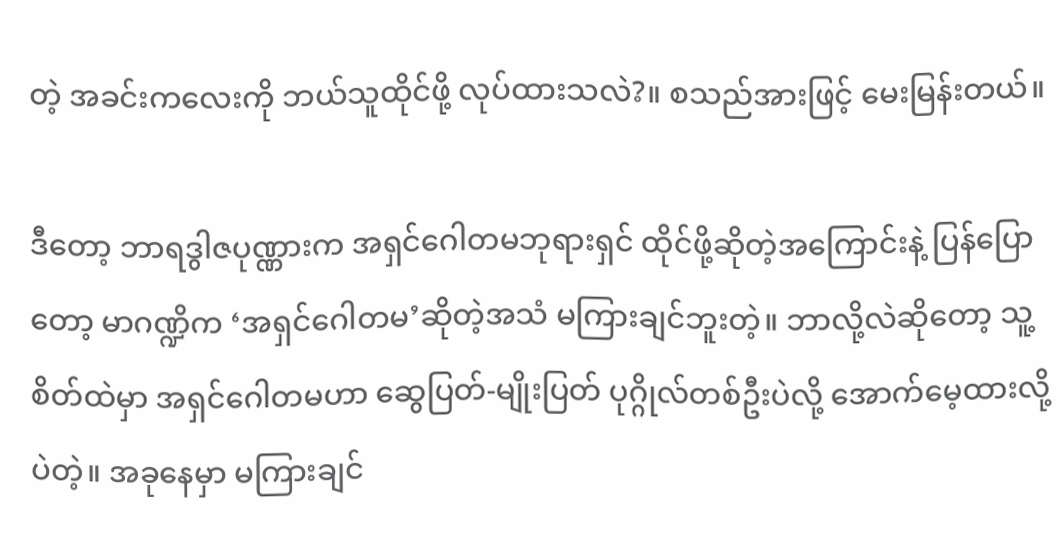တဲ့ အခင်းကလေးကို ဘယ်သူထိုင်ဖို့ လုပ်ထားသလဲ?။ စသည်အားဖြင့် မေးမြန်းတယ်။

ဒီတော့ ဘာရဒွါဇပုဏ္ဏားက အရှင်ဂေါတမဘုရားရှင် ထိုင်ဖို့ဆိုတဲ့အကြောင်းနဲ့ ပြန်ပြောတော့ မာဂဏ္ဍိက ‘အရှင်ဂေါတမ’ဆိုတဲ့အသံ မကြားချင်ဘူးတဲ့။ ဘာလို့လဲဆိုတော့ သူ့စိတ်ထဲမှာ အရှင်ဂေါတမဟာ ဆွေပြတ်-မျိုးပြတ် ပုဂ္ဂိုလ်တစ်ဦးပဲလို့ အောက်မေ့ထားလို့ပဲတဲ့။ အခုနေမှာ မကြားချင်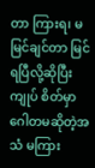တာ ကြားရ၊ မမြင်ချင်တာ မြင်ရပြီလို့ဆိုပြီး ကျုပ် စိတ်မှာ ဂေါတမဆိုတဲ့အသံ မကြား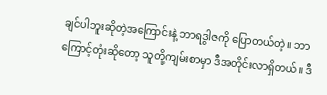ချင်ပါဘူးဆိုတဲ့အကြောင်းနဲ့ ဘာရဒွါဇကို ပြောတယ်တဲ့။ ဘာကြောင့်တုံးဆိုတော့ သူတို့ကျမ်းစာမှာ ဒီအတိုင်းလာရှိတယ်။ ဒီ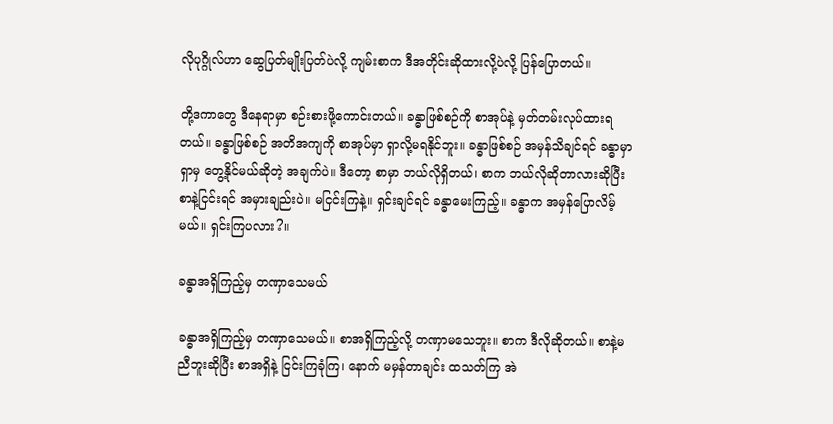လိုပုဂ္ဂိုလ်ဟာ ဆွေပြတ်မျိုးပြတ်ပဲလို့ ကျမ်းစာက ဒီအတိုင်းဆိုထားလို့ပဲလို့ ပြန်ပြောတယ်။

တို့ဒကာတွေ ဒီနေရာမှာ စဉ်းစားဖို့ကောင်းတယ်။ ခန္ဓာဖြစ်စဉ်ကို စာအုပ်နဲ့ မှတ်တမ်းလုပ်ထားရတယ်။ ခန္ဓာဖြစ်စဉ် အတိအကျကို စာအုပ်မှာ ရှာလို့မရနိုင်ဘူး။ ခန္ဓာဖြစ်စဉ် အမှန်သိချင်ရင် ခန္ဓာမှာ ရှာမှ တွေ့နိုင်မယ်ဆိုတဲ့ အချက်ပဲ။ ဒီတော့ စာမှာ ဘယ်လိုရှိတယ်၊ စာက ဘယ်လိုဆိုတာလားဆိုပြီး စာနဲ့ငြင်းရင် အမှားချည်းပဲ။ မငြင်းကြနဲ့။ ရှင်းချင်ရင် ခန္ဓာမေးကြည့်။ ခန္ဓာက အမှန်ပြောလိမ့်မယ်။ ရှင်းကြပလား?။

ခန္ဓာအရှိကြည့်မှ တဏှာသေမယ်

ခန္ဓာအရှိကြည့်မှ တဏှာသေမယ်။ စာအရှိကြည့်လို့ တဏှာမသေဘူး။ စာက ဒီလိုဆိုတယ်။ စာနဲ့မညီဘူးဆိုပြီး စာအရှိနဲ့ ငြင်းကြခုံကြ၊ နောက် မမှန်တာချင်း ထသတ်ကြ အဲ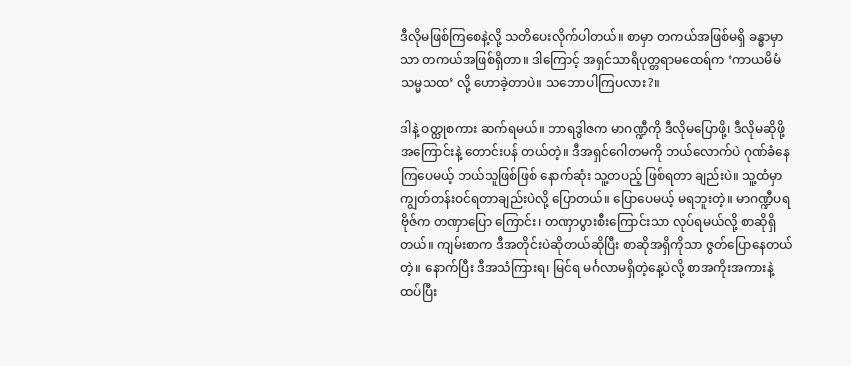ဒီလိုမဖြစ်ကြစေနဲ့လို့ သတိပေးလိုက်ပါတယ်။ စာမှာ တကယ်အဖြစ်မရှိ ခန္ဓာမှာသာ တကယ်အဖြစ်ရှိတာ။ ဒါကြောင့် အရှင်သာရိပုတ္တရာမထေရ်က ‘ကာယမိမံ သမ္မသထ’ လို့ ဟောခဲ့တာပဲ။ သဘောပါကြပလား?။

ဒါနဲ့ ဝတ္ထုစကား ဆက်ရမယ်။ ဘာရဒွါဇက မာဂဏ္ဍီကို ဒီလိုမပြောဖို့၊ ဒီလိုမဆိုဖို့အကြောင်းနဲ့ တောင်းပန် တယ်တဲ့။ ဒီအရှင်ဂေါတမကို ဘယ်လောက်ပဲ ဂုဏ်ခံနေကြပေမယ့် ဘယ်သူဖြစ်ဖြစ် နောက်ဆုံး သူ့တပည့် ဖြစ်ရတာ ချည်းပဲ။ သူ့ထံမှာ ကျွတ်တန်းဝင်ရတာချည်းပဲလို့ ပြောတယ်။ ပြောပေမယ့် မရဘူးတဲ့။ မာဂဏ္ဍီပရဗိုဇ်က တဏှာပြော ကြောင်း၊ တဏှာပွားစီးကြောင်းသာ လုပ်ရမယ်လို့ စာဆိုရှိတယ်။ ကျမ်းစာက ဒီအတိုင်းပဲဆိုတယ်ဆိုပြီး စာဆိုအရှိကိုသာ ဇွတ်ပြောနေတယ်တဲ့။ နောက်ပြီး ဒီအသံကြားရ၊ မြင်ရ မင်္ဂလာမရှိတဲ့နေ့ပဲလို့ စာအကိုးအကားနဲ့ ထပ်ပြီး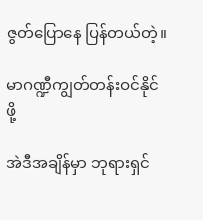ဇွတ်ပြောနေ ပြန်တယ်တဲ့။

မာဂဏ္ဍီကျွတ်တန်းဝင်နိုင်ဖို့

အဲဒီအချိန်မှာ ဘုရားရှင်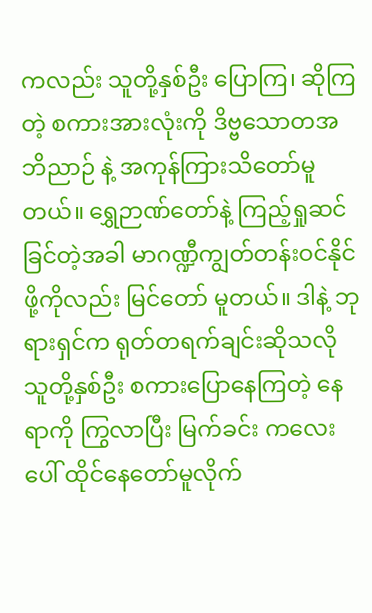ကလည်း သူတို့နှစ်ဦး ပြောကြ၊ ဆိုကြတဲ့ စကားအားလုံးကို ဒိဗ္ဗသောတအဘိညာဉ် နဲ့ အကုန်ကြားသိတော်မူတယ်။ ရွှေဉာဏ်တော်နဲ့ ကြည့်ရှုဆင်ခြင်တဲ့အခါ မာဂဏ္ဍီကျွတ်တန်းဝင်နိုင်ဖို့ကိုလည်း မြင်တော် မူတယ်။ ဒါနဲ့ ဘုရားရှင်က ရုတ်တရက်ချင်းဆိုသလို သူတို့နှစ်ဦး စကားပြောနေကြတဲ့ နေရာကို ကြွလာပြီး မြက်ခင်း ကလေးပေါ် ထိုင်နေတော်မူလိုက်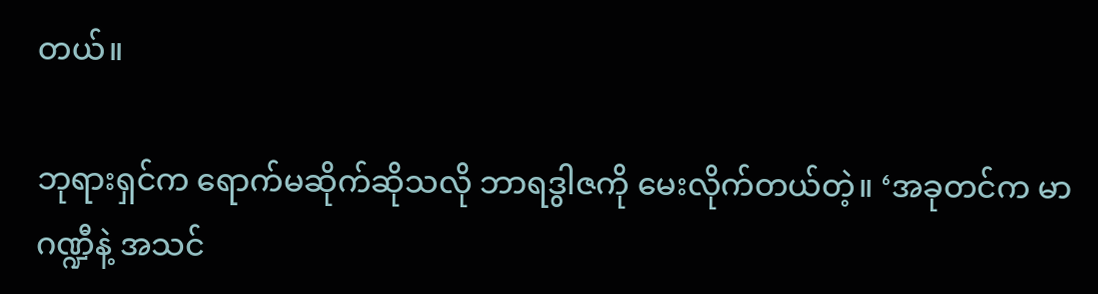တယ်။

ဘုရားရှင်က ရောက်မဆိုက်ဆိုသလို ဘာရဒွါဇကို မေးလိုက်တယ်တဲ့။ ‘အခုတင်က မာဂဏ္ဍီနဲ့ အသင်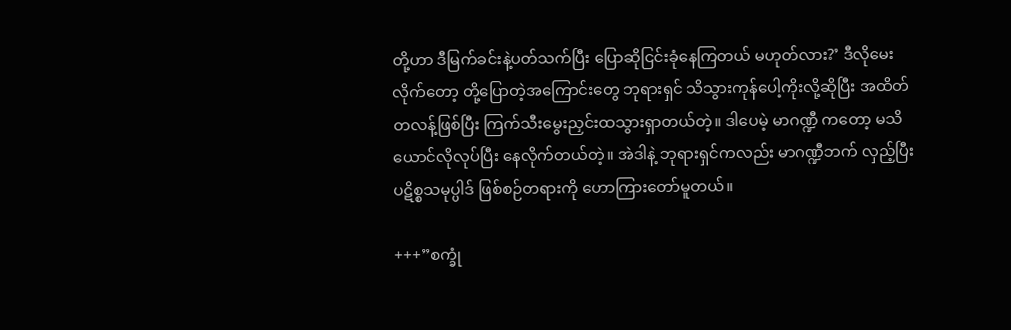တို့ဟာ ဒီမြက်ခင်းနဲ့ပတ်သက်ပြီး ပြောဆိုငြင်းခုံနေကြတယ် မဟုတ်လား?’ ဒီလိုမေးလိုက်တော့ တို့ပြောတဲ့အကြောင်းတွေ ဘုရားရှင် သိသွားကုန်ပေါ့ကိုးလို့ဆိုပြီး အထိတ်တလန့်ဖြစ်ပြီး ကြက်သီးမွေးညှင်းထသွားရှာတယ်တဲ့။ ဒါပေမဲ့ မာဂဏ္ဍီ ကတော့ မသိယောင်လိုလုပ်ပြီး နေလိုက်တယ်တဲ့။ အဲဒါနဲ့ ဘုရားရှင်ကလည်း မာဂဏ္ဍီဘက် လှည့်ပြီး ပဋိစ္စသမုပ္ပါဒ် ဖြစ်စဉ်တရားကို ဟောကြားတော်မူတယ်။

+++”စက္ခုံ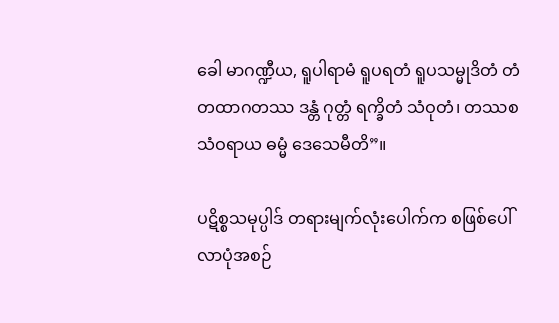ခေါ မာဂဏ္ဍီယ, ရူပါရာမံ ရူပရတံ ရူပသမ္မုဒိတံ တံ တထာဂတဿ ဒန္တံ ဂုတ္တံ ရက္ခိတံ သံဝုတံ၊ တဿစ သံဝရာယ ဓမ္မံ ဒေသေမီတိ”။

ပဋိစ္စသမုပ္ပါဒ် တရားမျက်လုံးပေါက်က စဖြစ်ပေါ်လာပုံအစဉ်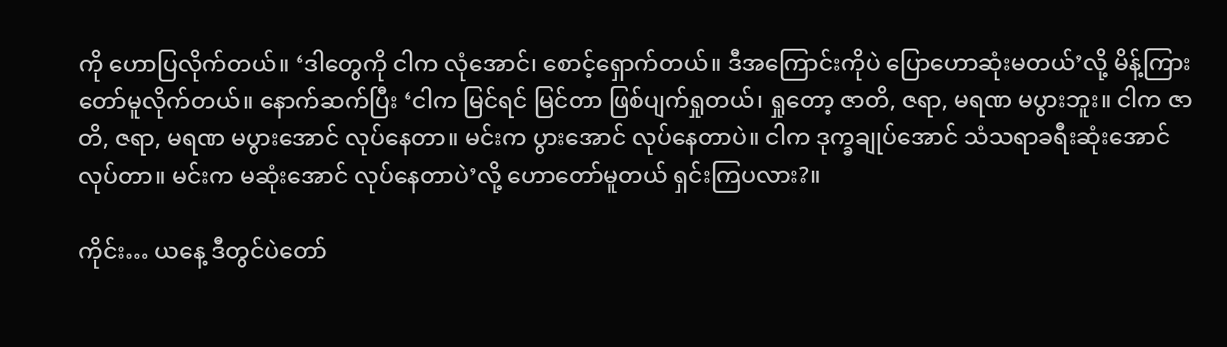ကို ဟောပြလိုက်တယ်။ ‘ဒါတွေကို ငါက လုံအောင်၊ စောင့်ရှောက်တယ်။ ဒီအကြောင်းကိုပဲ ပြောဟောဆုံးမတယ်’လို့ မိန့်ကြားတော်မူလိုက်တယ်။ နောက်ဆက်ပြီး ‘ငါက မြင်ရင် မြင်တာ ဖြစ်ပျက်ရှုတယ်၊ ရှုတော့ ဇာတိ, ဇရာ, မရဏ မပွားဘူး။ ငါက ဇာတိ, ဇရာ, မရဏ မပွားအောင် လုပ်နေတာ။ မင်းက ပွားအောင် လုပ်နေတာပဲ။ ငါက ဒုက္ခချုပ်အောင် သံသရာခရီးဆုံးအောင် လုပ်တာ။ မင်းက မဆုံးအောင် လုပ်နေတာပဲ’လို့ ဟောတော်မူတယ် ရှင်းကြပလား?။

ကိုင်း… ယနေ့ ဒီတွင်ပဲတော်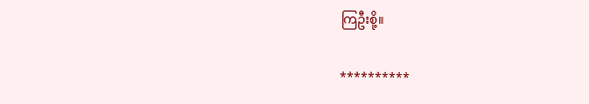ကြဦးစို့။

**********